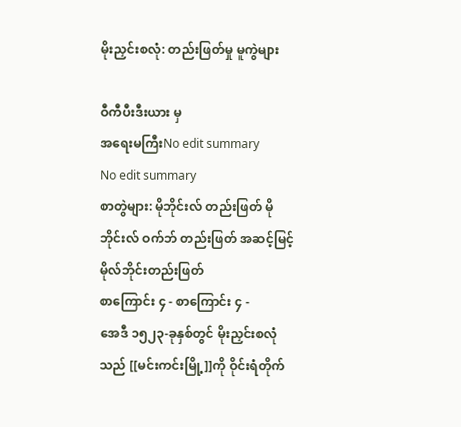မိုးညှင်းစလုံ: တည်းဖြတ်မှု မူကွဲများ

ဝီကီပီးဒီးယား မှ
အရေးမကြီးNo edit summary
No edit summary
စာတွဲများ: မိုဘိုင်းလ် တည်းဖြတ် မိုဘိုင်းလ် ဝက်ဘ် တည်းဖြတ် အဆင့်မြင့် မိုလ်ဘိုင်းတည်းဖြတ်
စာကြောင်း ၄ - စာကြောင်း ၄ -
အေဒီ ၁၅၂၃-ခုနှစ်တွင် မိုးညှင်းစလုံသည် [[မင်းကင်းမြို့]]ကို ဝိုင်းရံတိုက်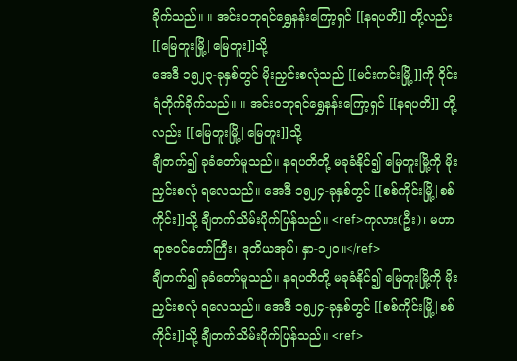ခိုက်သည်။ ။ အင်းဝဘုရင်ရွှေနန်းကြော့ရှင် [[နရပတိ]] တို့လည်း [[မြေတူးမြို့|မြေတူး]]သို့
အေဒီ ၁၅၂၃-ခုနှစ်တွင် မိုးညှင်းစလုံသည် [[မင်းကင်းမြို့]]ကို ဝိုင်းရံတိုက်ခိုက်သည်။ ။ အင်းဝဘုရင်ရွှေနန်းကြော့ရှင် [[နရပတိ]] တို့လည်း [[မြေတူးမြို့|မြေတူး]]သို့
ချီတက်၍ ခုခံတော်မူသည်။ နရပတိတို့ မခုခံနိုင်၍ မြေတူးမြို့ကို မိုးညှင်းစလုံ ရလေသည်။ အေဒီ ၁၅၂၄-ခုနှစ်တွင် [[စစ်ကိုင်းမြို့|စစ်ကိုင်း]]သို့ ချီတက်သိမ်းပိုက်ပြန်သည်။ <ref>ကုလား(ဦး)၊ မဟာရာဇဝင်တော်ကြီး၊ ဒုတိယအုပ်၊ နှာ-၁၂၀။</ref>
ချီတက်၍ ခုခံတော်မူသည်။ နရပတိတို့ မခုခံနိုင်၍ မြေတူးမြို့ကို မိုးညှင်းစလုံ ရလေသည်။ အေဒီ ၁၅၂၄-ခုနှစ်တွင် [[စစ်ကိုင်းမြို့|စစ်ကိုင်း]]သို့ ချီတက်သိမ်းပိုက်ပြန်သည်။ <ref>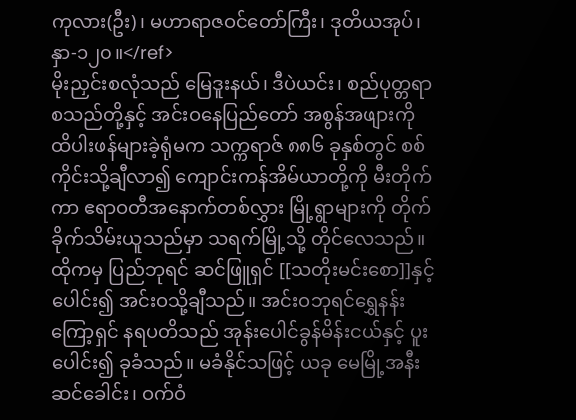ကုလား(ဦး)၊ မဟာရာဇဝင်တော်ကြီး၊ ဒုတိယအုပ်၊ နှာ-၁၂၀။</ref>
မိုးညှင်းစလုံသည် မြေဒူးနယ်၊ ဒီပဲယင်း၊ စည်ပုတ္တရာ စသည်တို့နှင့် အင်းဝနေပြည်တော် အစွန်အဖျားကို ထိပါးဖန်များခဲ့ရုံမက သက္ကရာဇ် ၈၈၆ ခုနှစ်တွင် စစ်ကိုင်းသို့ချီလာ၍ ကျောင်းကန်အိမ်ယာတို့ကို မီးတိုက်ကာ ဧရာဝတီအနောက်တစ်လွှား မြို့ရွာများကို တိုက်ခိုက်သိမ်းယူသည်မှာ သရက်မြို့သို့ တိုင်လေသည်။ ထိုကမှ ပြည်ဘုရင် ဆင်ဖြူရှင် [[သတိုးမင်းစော]]နှင့် ပေါင်း၍ အင်းဝသို့ချီသည်။ အင်းဝဘုရင်ရွှေနန်းကြော့ရှင် နရပတိသည် အုန်းပေါင်ခွန်မိန်းငယ်နှင့် ပူးပေါင်း၍ ခုခံသည်။ မခံနိုင်သဖြင့် ယခု မေမြို့အနီး ဆင်ခေါင်း၊ ဝက်ဝံ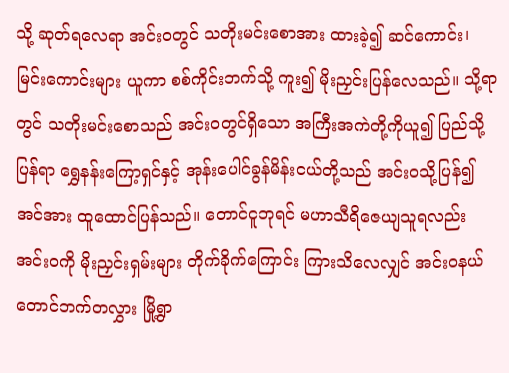သို့ ဆုတ်ရလေရာ အင်းဝတွင် သတိုးမင်းစောအား ထားခဲ့၍ ဆင်ကောင်း၊ မြင်းကောင်းများ ယူကာ စစ်ကိုင်းဘက်သို့ ကူး၍ မိုးညှင်းပြန်လေသည်။ သို့ရာတွင် သတိုးမင်းစောသည် အင်းဝတွင်ရှိသော အကြီးအကဲတို့ကိုယူ၍ ပြည်သို့ပြန်ရာ ရွှေနန်းကြော့ရှင်နှင့် အုန်းပေါင်ခွန်မိန်းငယ်တို့သည် အင်းဝသို့ပြန်၍ အင်အား ထူထောင်ပြန်သည်။ တောင်ငူဘုရင် မဟာသီရိဇေယျသူရလည်း အင်းဝကို မိုးညှင်းရှမ်းများ တိုက်ခိုက်ကြောင်း ကြားသိလေလျှင် အင်းဝနယ် တောင်ဘက်တလွှား မြို့ရွာ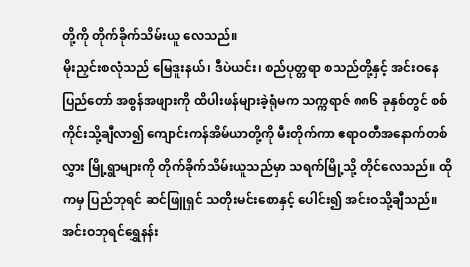တို့ကို တိုက်ခိုက်သိမ်းယူ လေသည်။
မိုးညှင်းစလုံသည် မြေဒူးနယ်၊ ဒီပဲယင်း၊ စည်ပုတ္တရာ စသည်တို့နှင့် အင်းဝနေပြည်တော် အစွန်အဖျားကို ထိပါးဖန်များခဲ့ရုံမက သက္ကရာဇ် ၈၈၆ ခုနှစ်တွင် စစ်ကိုင်းသို့ချီလာ၍ ကျောင်းကန်အိမ်ယာတို့ကို မီးတိုက်ကာ ဧရာဝတီအနောက်တစ်လွှား မြို့ရွာများကို တိုက်ခိုက်သိမ်းယူသည်မှာ သရက်မြို့သို့ တိုင်လေသည်။ ထိုကမှ ပြည်ဘုရင် ဆင်ဖြူရှင် သတိုးမင်းစောနှင့် ပေါင်း၍ အင်းဝသို့ချီသည်။ အင်းဝဘုရင်ရွှေနန်း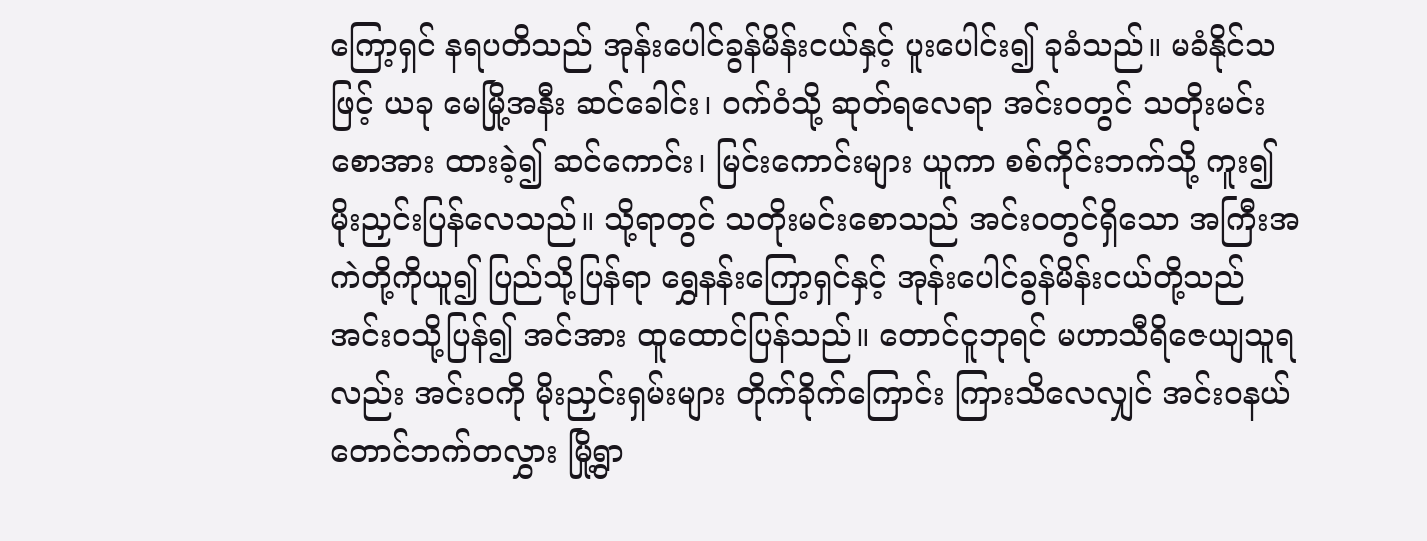ကြော့ရှင် နရပတိသည် အုန်းပေါင်ခွန်မိန်းငယ်နှင့် ပူးပေါင်း၍ ခုခံသည်။ မခံနိုင်သဖြင့် ယခု မေမြို့အနီး ဆင်ခေါင်း၊ ဝက်ဝံသို့ ဆုတ်ရလေရာ အင်းဝတွင် သတိုးမင်းစောအား ထားခဲ့၍ ဆင်ကောင်း၊ မြင်းကောင်းများ ယူကာ စစ်ကိုင်းဘက်သို့ ကူး၍ မိုးညှင်းပြန်လေသည်။ သို့ရာတွင် သတိုးမင်းစောသည် အင်းဝတွင်ရှိသော အကြီးအကဲတို့ကိုယူ၍ ပြည်သို့ပြန်ရာ ရွှေနန်းကြော့ရှင်နှင့် အုန်းပေါင်ခွန်မိန်းငယ်တို့သည် အင်းဝသို့ပြန်၍ အင်အား ထူထောင်ပြန်သည်။ တောင်ငူဘုရင် မဟာသီရိဇေယျသူရလည်း အင်းဝကို မိုးညှင်းရှမ်းများ တိုက်ခိုက်ကြောင်း ကြားသိလေလျှင် အင်းဝနယ် တောင်ဘက်တလွှား မြို့ရွာ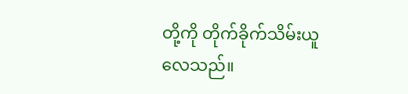တို့ကို တိုက်ခိုက်သိမ်းယူ လေသည်။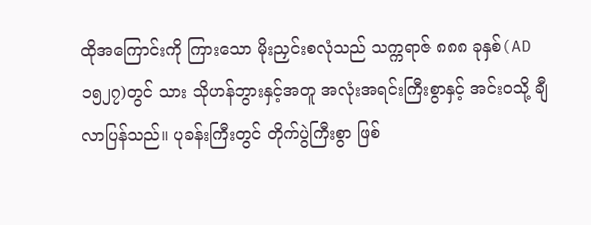ထိုအကြောင်းကို ကြားသော မိုးညှင်းစလုံသည် သက္ကရာဇ် ၈၈၈ ခုနှစ်(AD၁၅၂၇)တွင် သား သိုဟန်ဘွားနှင့်အတူ အလုံးအရင်းကြီးစွာနှင့် အင်းဝသို့ ချီလာပြန်သည်။ ပုခန်းကြီးတွင် တိုက်ပွဲကြီးစွာ ဖြစ်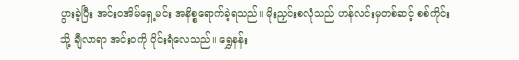ပွားခဲ့ပြီး အင်းဝအိမ်ရှေ့မင်း အနိစ္စရောက်ခဲ့ရသည်။ မိုးညှင်းစလုံသည် ဟန်လင်းမှတစ်ဆင့် စစ်ကိုင်းသို့ ချီလာရာ အင်းဝကို ဝိုင်းရံလေသည်။ ရွှေနန်း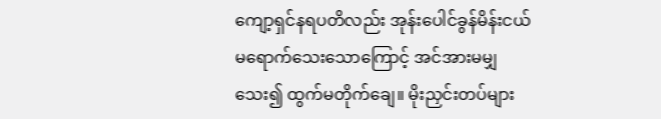ကျော့ရှင်နရပတိလည်း အုန်းပေါင်ခွန်မိန်းငယ် မရောက်သေးသောကြောင့် အင်အားမမျှသေး၍ ထွက်မတိုက်ချေ။ မိုးညှင်းတပ်များ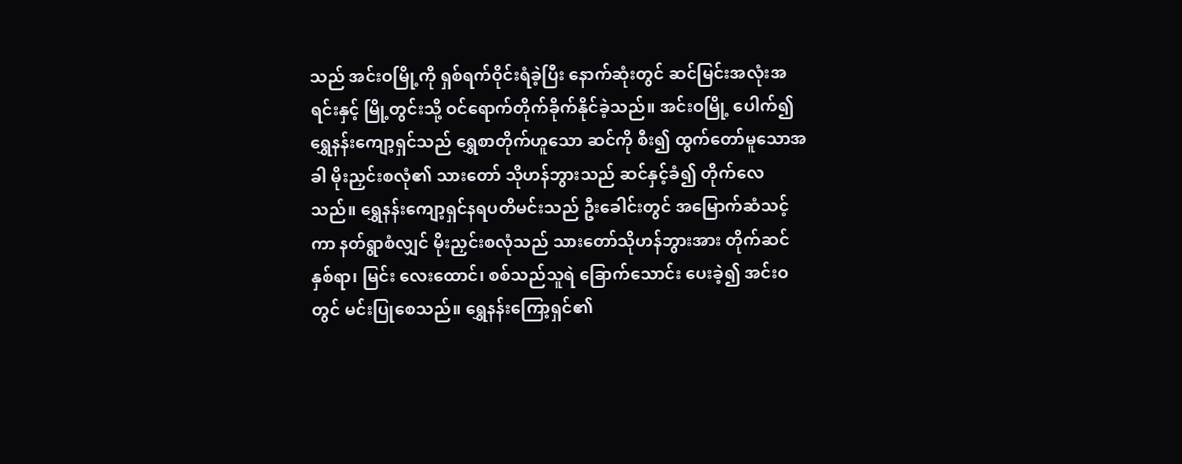သည် အင်းဝမြို့ကို ရှစ်ရက်ဝိုင်းရံခဲ့ပြီး နောက်ဆုံးတွင် ဆင်မြင်းအလုံးအရင်းနှင့် မြို့တွင်းသို့ ဝင်ရောက်တိုက်ခိုက်နိုင်ခဲ့သည်။ အင်းဝမြို့ ပေါက်၍ ရွှေနန်းကျော့ရှင်သည် ရွှေစာတိုက်ဟူသော ဆင်ကို စီး၍ ထွက်တော်မူသောအခါ မိုးညှင်းစလုံ၏ သားတော် သိုဟန်ဘွားသည် ဆင်နှင့်ခံ၍ တိုက်လေသည်။ ရွှေနန်းကျော့ရှင်နရပတိမင်းသည် ဦးခေါင်းတွင် အမြောက်ဆံသင့်ကာ နတ်ရွာစံလျှင် မိုးညှင်းစလုံသည် သားတော်သိုဟန်ဘွားအား တိုက်ဆင် နှစ်ရာ၊ မြင်း လေးထောင်၊ စစ်သည်သူရဲ ခြောက်သောင်း ပေးခဲ့၍ အင်းဝတွင် မင်းပြုစေသည်။ ရွှေနန်းကြော့ရှင်၏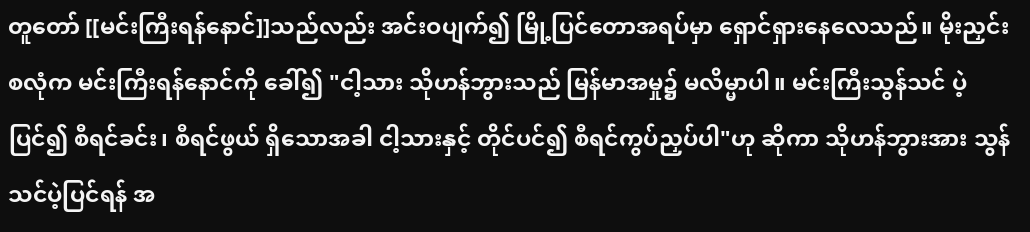တူတော် [[မင်းကြီးရန်နောင်]]သည်လည်း အင်းဝပျက်၍ မြို့ပြင်တောအရပ်မှာ ရှောင်ရှားနေလေသည်။ မိုးညှင်းစလုံက မင်းကြီးရန်နောင်ကို ခေါ်၍ "ငါ့သား သိုဟန်ဘွားသည် မြန်မာအမှု၌ မလိမ္မာပါ။ မင်းကြီးသွန်သင် ပဲ့ပြင်၍ စီရင်ခင်း၊ စီရင်ဖွယ် ရှိသောအခါ ငါ့သားနှင့် တိုင်ပင်၍ စီရင်ကွပ်ညှပ်ပါ"ဟု ဆိုကာ သိုဟန်ဘွားအား သွန်သင်ပဲ့ပြင်ရန် အ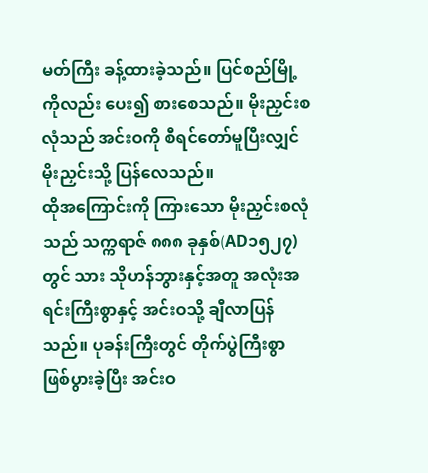မတ်ကြီး ခန့်ထားခဲ့သည်။ ပြင်စည်မြို့ကိုလည်း ပေး၍ စားစေသည်။ မိုးညှင်းစလုံသည် အင်းဝကို စီရင်တော်မူပြီးလျှင် မိုးညှင်းသို့ ပြန်လေသည်။
ထိုအကြောင်းကို ကြားသော မိုးညှင်းစလုံသည် သက္ကရာဇ် ၈၈၈ ခုနှစ်(AD၁၅၂၇)တွင် သား သိုဟန်ဘွားနှင့်အတူ အလုံးအရင်းကြီးစွာနှင့် အင်းဝသို့ ချီလာပြန်သည်။ ပုခန်းကြီးတွင် တိုက်ပွဲကြီးစွာ ဖြစ်ပွားခဲ့ပြီး အင်းဝ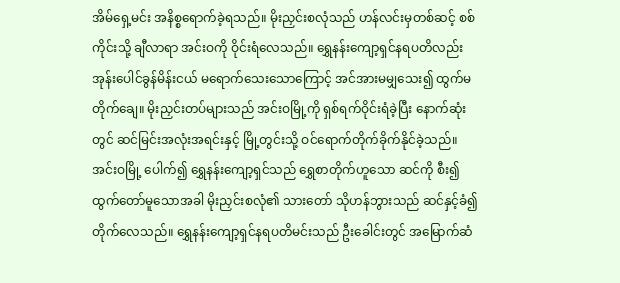အိမ်ရှေ့မင်း အနိစ္စရောက်ခဲ့ရသည်။ မိုးညှင်းစလုံသည် ဟန်လင်းမှတစ်ဆင့် စစ်ကိုင်းသို့ ချီလာရာ အင်းဝကို ဝိုင်းရံလေသည်။ ရွှေနန်းကျော့ရှင်နရပတိလည်း အုန်းပေါင်ခွန်မိန်းငယ် မရောက်သေးသောကြောင့် အင်အားမမျှသေး၍ ထွက်မတိုက်ချေ။ မိုးညှင်းတပ်များသည် အင်းဝမြို့ကို ရှစ်ရက်ဝိုင်းရံခဲ့ပြီး နောက်ဆုံးတွင် ဆင်မြင်းအလုံးအရင်းနှင့် မြို့တွင်းသို့ ဝင်ရောက်တိုက်ခိုက်နိုင်ခဲ့သည်။ အင်းဝမြို့ ပေါက်၍ ရွှေနန်းကျော့ရှင်သည် ရွှေစာတိုက်ဟူသော ဆင်ကို စီး၍ ထွက်တော်မူသောအခါ မိုးညှင်းစလုံ၏ သားတော် သိုဟန်ဘွားသည် ဆင်နှင့်ခံ၍ တိုက်လေသည်။ ရွှေနန်းကျော့ရှင်နရပတိမင်းသည် ဦးခေါင်းတွင် အမြောက်ဆံ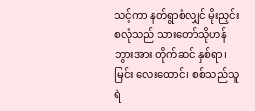သင့်ကာ နတ်ရွာစံလျှင် မိုးညှင်းစလုံသည် သားတော်သိုဟန်ဘွားအား တိုက်ဆင် နှစ်ရာ၊ မြင်း လေးထောင်၊ စစ်သည်သူရဲ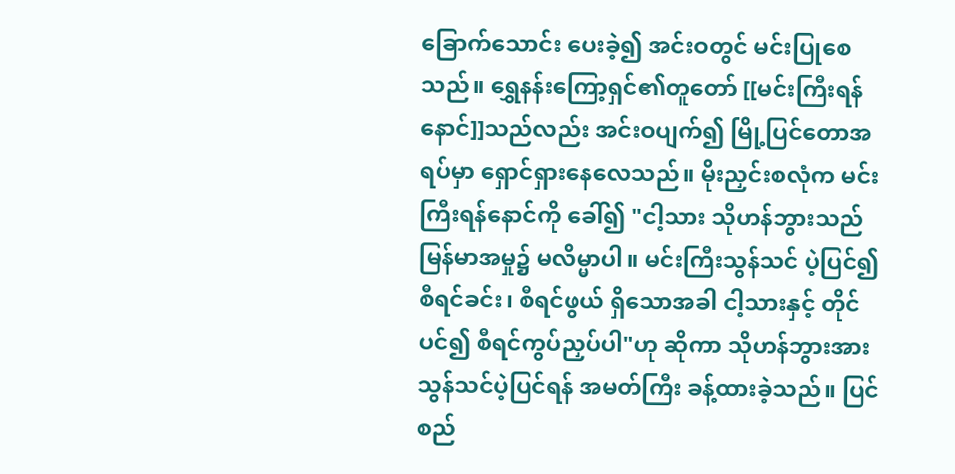ခြောက်သောင်း ပေးခဲ့၍ အင်းဝတွင် မင်းပြုစေသည်။ ရွှေနန်းကြော့ရှင်၏တူတော် [[မင်းကြီးရန်နောင်]]သည်လည်း အင်းဝပျက်၍ မြို့ပြင်တောအရပ်မှာ ရှောင်ရှားနေလေသည်။ မိုးညှင်းစလုံက မင်းကြီးရန်နောင်ကို ခေါ်၍ "ငါ့သား သိုဟန်ဘွားသည် မြန်မာအမှု၌ မလိမ္မာပါ။ မင်းကြီးသွန်သင် ပဲ့ပြင်၍ စီရင်ခင်း၊ စီရင်ဖွယ် ရှိသောအခါ ငါ့သားနှင့် တိုင်ပင်၍ စီရင်ကွပ်ညှပ်ပါ"ဟု ဆိုကာ သိုဟန်ဘွားအား သွန်သင်ပဲ့ပြင်ရန် အမတ်ကြီး ခန့်ထားခဲ့သည်။ ပြင်စည်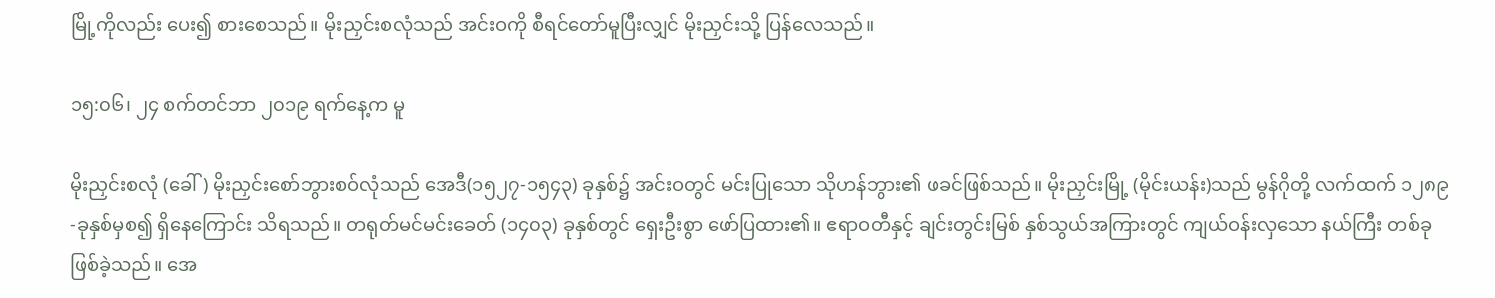မြို့ကိုလည်း ပေး၍ စားစေသည်။ မိုးညှင်းစလုံသည် အင်းဝကို စီရင်တော်မူပြီးလျှင် မိုးညှင်းသို့ ပြန်လေသည်။

၁၅:၀၆၊ ၂၄ စက်တင်ဘာ ၂၀၁၉ ရက်နေ့က မူ

မိုးညှင်းစလုံ (ခေါ်) မိုးညှင်းစော်ဘွားစဝ်လုံသည် အေဒီ(၁၅၂၇-၁၅၄၃) ခုနှစ်၌ အင်းဝတွင် မင်းပြုသော သိုဟန်ဘွား၏ ဖခင်ဖြစ်သည်။ မိုးညှင်းမြို့ (မိုင်းယန်း)သည် မွန်ဂိုတို့ လက်ထက် ၁၂၈၉-ခုနှစ်မှစ၍ ရှိနေကြောင်း သိရသည်။ တရုတ်မင်မင်းခေတ် (၁၄၀၃) ခုနှစ်တွင် ရှေးဦးစွာ ဖော်ပြထား၏။ ဧရာဝတီနှင့် ချင်းတွင်းမြစ် နှစ်သွယ်အကြားတွင် ကျယ်ဝန်းလှသော နယ်ကြီး တစ်ခုဖြစ်ခဲ့သည်။ အေ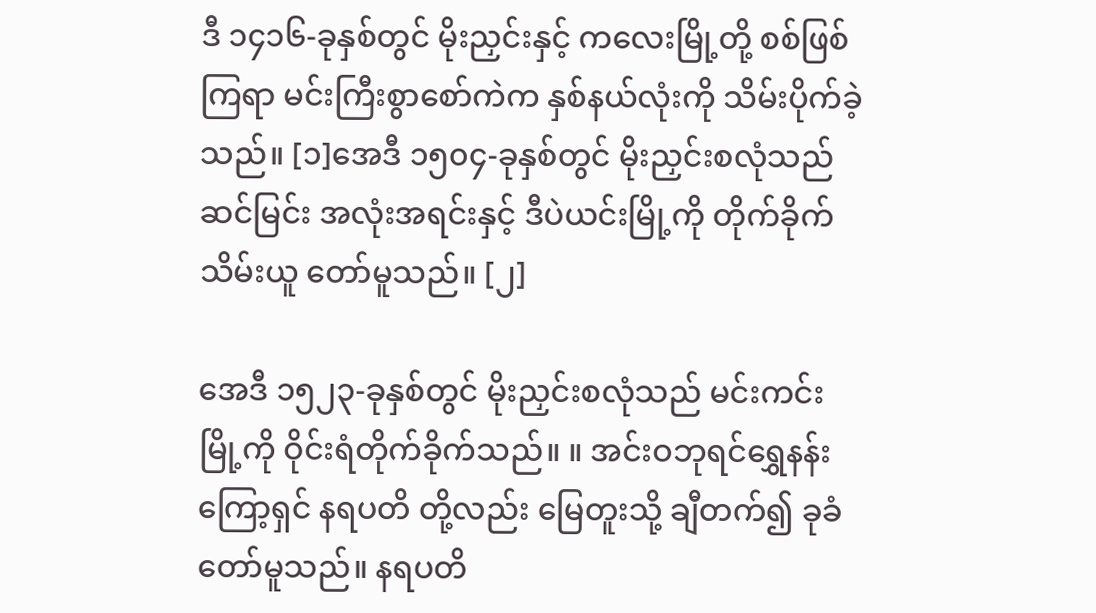ဒီ ၁၄၁၆-ခုနှစ်တွင် မိုးညှင်းနှင့် ကလေးမြို့တို့ စစ်ဖြစ်ကြရာ မင်းကြီးစွာစော်ကဲက နှစ်နယ်လုံးကို သိမ်းပိုက်ခဲ့သည်။ [၁]အေဒီ ၁၅၀၄-ခုနှစ်တွင် မိုးညှင်းစလုံသည် ဆင်မြင်း အလုံးအရင်းနှင့် ဒီပဲယင်းမြို့ကို တိုက်ခိုက်သိမ်းယူ တော်မူသည်။ [၂]

အေဒီ ၁၅၂၃-ခုနှစ်တွင် မိုးညှင်းစလုံသည် မင်းကင်းမြို့ကို ဝိုင်းရံတိုက်ခိုက်သည်။ ။ အင်းဝဘုရင်ရွှေနန်းကြော့ရှင် နရပတိ တို့လည်း မြေတူးသို့ ချီတက်၍ ခုခံတော်မူသည်။ နရပတိ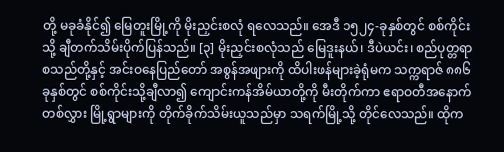တို့ မခုခံနိုင်၍ မြေတူးမြို့ကို မိုးညှင်းစလုံ ရလေသည်။ အေဒီ ၁၅၂၄-ခုနှစ်တွင် စစ်ကိုင်းသို့ ချီတက်သိမ်းပိုက်ပြန်သည်။ [၃] မိုးညှင်းစလုံသည် မြေဒူးနယ်၊ ဒီပဲယင်း၊ စည်ပုတ္တရာ စသည်တို့နှင့် အင်းဝနေပြည်တော် အစွန်အဖျားကို ထိပါးဖန်များခဲ့ရုံမက သက္ကရာဇ် ၈၈၆ ခုနှစ်တွင် စစ်ကိုင်းသို့ချီလာ၍ ကျောင်းကန်အိမ်ယာတို့ကို မီးတိုက်ကာ ဧရာဝတီအနောက်တစ်လွှား မြို့ရွာများကို တိုက်ခိုက်သိမ်းယူသည်မှာ သရက်မြို့သို့ တိုင်လေသည်။ ထိုက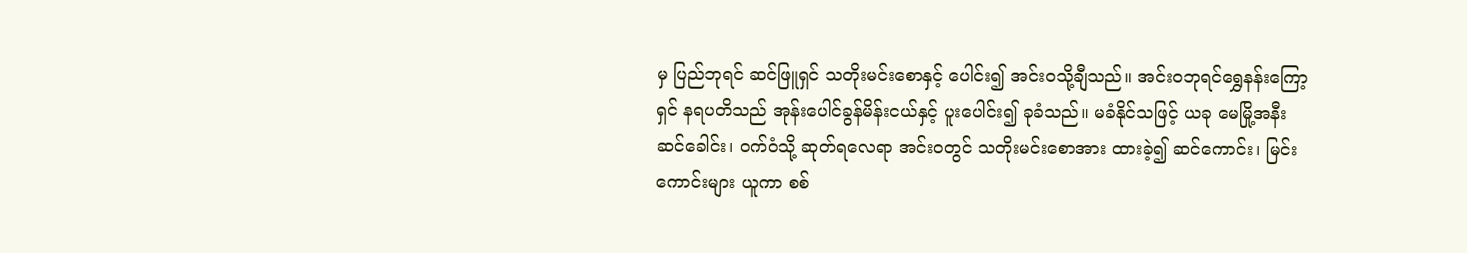မှ ပြည်ဘုရင် ဆင်ဖြူရှင် သတိုးမင်းစောနှင့် ပေါင်း၍ အင်းဝသို့ချီသည်။ အင်းဝဘုရင်ရွှေနန်းကြော့ရှင် နရပတိသည် အုန်းပေါင်ခွန်မိန်းငယ်နှင့် ပူးပေါင်း၍ ခုခံသည်။ မခံနိုင်သဖြင့် ယခု မေမြို့အနီး ဆင်ခေါင်း၊ ဝက်ဝံသို့ ဆုတ်ရလေရာ အင်းဝတွင် သတိုးမင်းစောအား ထားခဲ့၍ ဆင်ကောင်း၊ မြင်းကောင်းများ ယူကာ စစ်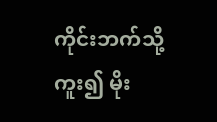ကိုင်းဘက်သို့ ကူး၍ မိုး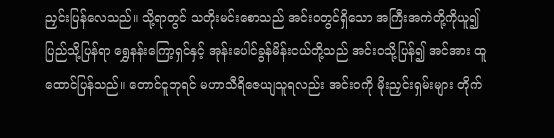ညှင်းပြန်လေသည်။ သို့ရာတွင် သတိုးမင်းစောသည် အင်းဝတွင်ရှိသော အကြီးအကဲတို့ကိုယူ၍ ပြည်သို့ပြန်ရာ ရွှေနန်းကြော့ရှင်နှင့် အုန်းပေါင်ခွန်မိန်းငယ်တို့သည် အင်းဝသို့ပြန်၍ အင်အား ထူထောင်ပြန်သည်။ တောင်ငူဘုရင် မဟာသီရိဇေယျသူရလည်း အင်းဝကို မိုးညှင်းရှမ်းများ တိုက်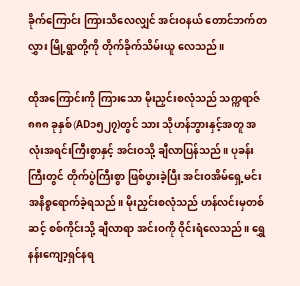ခိုက်ကြောင်း ကြားသိလေလျှင် အင်းဝနယ် တောင်ဘက်တလွှား မြို့ရွာတို့ကို တိုက်ခိုက်သိမ်းယူ လေသည်။

ထိုအကြောင်းကို ကြားသော မိုးညှင်းစလုံသည် သက္ကရာဇ် ၈၈၈ ခုနှစ်(AD၁၅၂၇)တွင် သား သိုဟန်ဘွားနှင့်အတူ အလုံးအရင်းကြီးစွာနှင့် အင်းဝသို့ ချီလာပြန်သည်။ ပုခန်းကြီးတွင် တိုက်ပွဲကြီးစွာ ဖြစ်ပွားခဲ့ပြီး အင်းဝအိမ်ရှေ့မင်း အနိစ္စရောက်ခဲ့ရသည်။ မိုးညှင်းစလုံသည် ဟန်လင်းမှတစ်ဆင့် စစ်ကိုင်းသို့ ချီလာရာ အင်းဝကို ဝိုင်းရံလေသည်။ ရွှေနန်းကျော့ရှင်နရ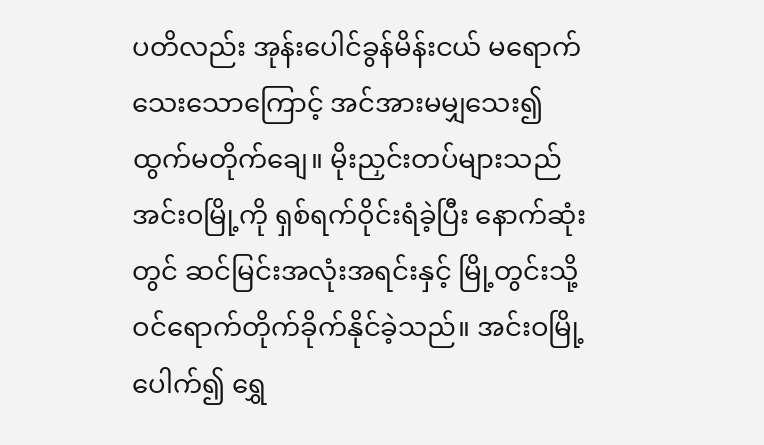ပတိလည်း အုန်းပေါင်ခွန်မိန်းငယ် မရောက်သေးသောကြောင့် အင်အားမမျှသေး၍ ထွက်မတိုက်ချေ။ မိုးညှင်းတပ်များသည် အင်းဝမြို့ကို ရှစ်ရက်ဝိုင်းရံခဲ့ပြီး နောက်ဆုံးတွင် ဆင်မြင်းအလုံးအရင်းနှင့် မြို့တွင်းသို့ ဝင်ရောက်တိုက်ခိုက်နိုင်ခဲ့သည်။ အင်းဝမြို့ ပေါက်၍ ရွှေ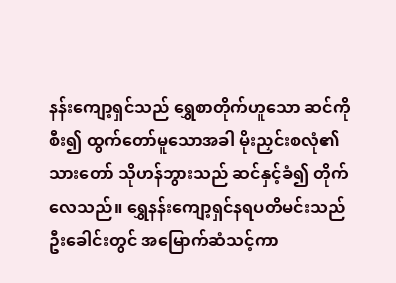နန်းကျော့ရှင်သည် ရွှေစာတိုက်ဟူသော ဆင်ကို စီး၍ ထွက်တော်မူသောအခါ မိုးညှင်းစလုံ၏ သားတော် သိုဟန်ဘွားသည် ဆင်နှင့်ခံ၍ တိုက်လေသည်။ ရွှေနန်းကျော့ရှင်နရပတိမင်းသည် ဦးခေါင်းတွင် အမြောက်ဆံသင့်ကာ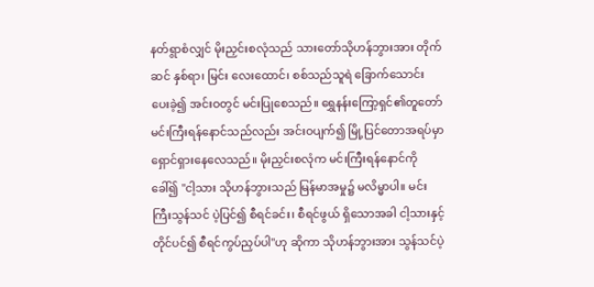နတ်ရွာစံလျှင် မိုးညှင်းစလုံသည် သားတော်သိုဟန်ဘွားအား တိုက်ဆင် နှစ်ရာ၊ မြင်း လေးထောင်၊ စစ်သည်သူရဲ ခြောက်သောင်း ပေးခဲ့၍ အင်းဝတွင် မင်းပြုစေသည်။ ရွှေနန်းကြော့ရှင်၏တူတော် မင်းကြီးရန်နောင်သည်လည်း အင်းဝပျက်၍ မြို့ပြင်တောအရပ်မှာ ရှောင်ရှားနေလေသည်။ မိုးညှင်းစလုံက မင်းကြီးရန်နောင်ကို ခေါ်၍ "ငါ့သား သိုဟန်ဘွားသည် မြန်မာအမှု၌ မလိမ္မာပါ။ မင်းကြီးသွန်သင် ပဲ့ပြင်၍ စီရင်ခင်း၊ စီရင်ဖွယ် ရှိသောအခါ ငါ့သားနှင့် တိုင်ပင်၍ စီရင်ကွပ်ညှပ်ပါ"ဟု ဆိုကာ သိုဟန်ဘွားအား သွန်သင်ပဲ့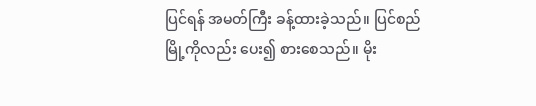ပြင်ရန် အမတ်ကြီး ခန့်ထားခဲ့သည်။ ပြင်စည်မြို့ကိုလည်း ပေး၍ စားစေသည်။ မိုး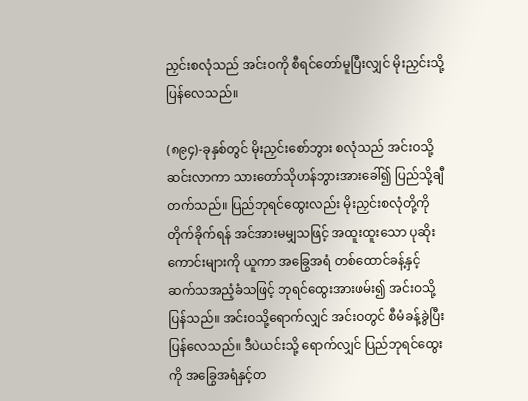ညှင်းစလုံသည် အင်းဝကို စီရင်တော်မူပြီးလျှင် မိုးညှင်းသို့ ပြန်လေသည်။

(၈၉၄)-ခုနှစ်တွင် မိုးညှင်းစော်ဘွား စလုံသည် အင်းဝသို့ ဆင်းလာကာ သားတော်သိုဟန်ဘွားအားခေါ်၍ ပြည်သို့ချီတက်သည်။ ပြည်ဘုရင်ထွေးလည်း မိုးညှင်းစလုံတို့ကို တိုက်ခိုက်ရန် အင်အားမမျှသဖြင့် အထူးထူးသော ပုဆိုးကောင်းများကို ယူကာ အခြွေအရံ တစ်ထောင်ခန့်နှင့် ဆက်သအညံ့ခံသဖြင့် ဘုရင်ထွေးအားဖမ်း၍ အင်းဝသို့ ပြန်သည်။ အင်းဝသို့ရောက်လျှင် အင်းဝတွင် စီမံခန့်ခွဲပြီး ပြန်လေသည်။ ဒီပဲယင်းသို့ ရောက်လျှင် ပြည်ဘုရင်ထွေးကို အခြွေအရံနှင့်တ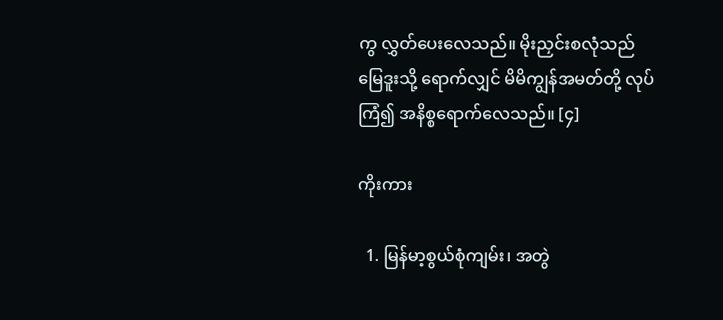ကွ လွှတ်ပေးလေသည်။ မိုးညှင်းစလုံသည် မြေဒူးသို့ ရောက်လျှင် မိမိကျွန်အမတ်တို့ လုပ်ကြံ၍ အနိစ္စရောက်လေသည်။ [၄]

ကိုးကား

  1. မြန်မာ့စွယ်စုံကျမ်း၊ အတွဲ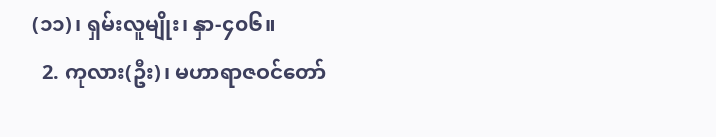(၁၁)၊ ရှမ်းလူမျိုး၊ နှာ-၄၀၆။
  2. ကုလား(ဦး)၊ မဟာရာဇဝင်တော်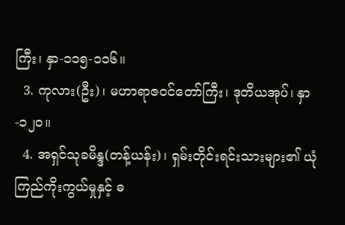ကြီး၊ နှာ-၁၁၅-၁၁၆။
  3. ကုလား(ဦး)၊ မဟာရာဇဝင်တော်ကြီး၊ ဒုတိယအုပ်၊ နှာ-၁၂၀။
  4. အရှင်သုခမိန္ဒ(တန့်ယန်း)၊ ရှမ်းတိုင်းရင်းသားများ၏ ယုံကြည်ကိုးကွယ်မှုနှင့် ဓ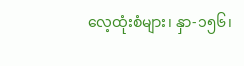လေ့ထုံးစံများ၊ နှာ-၁၅၆၊